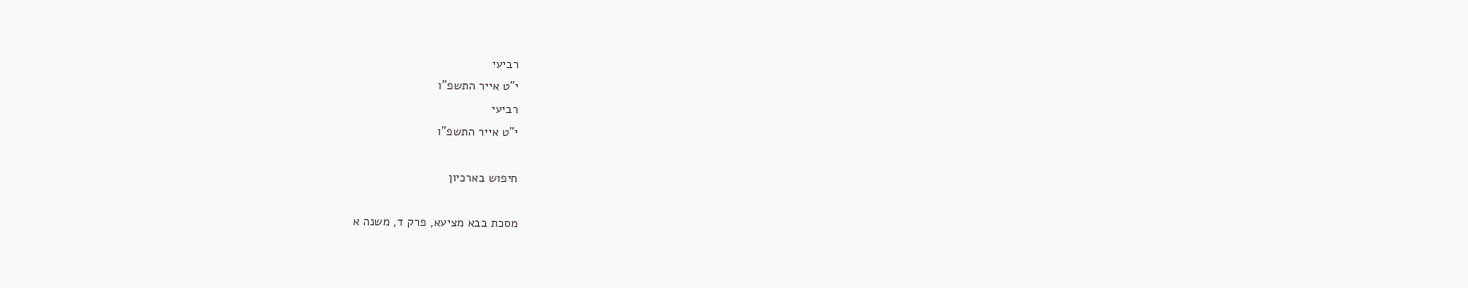רביעי
י"ט אייר התשפ"ו
רביעי
י"ט אייר התשפ"ו

חיפוש בארכיון

מסכת בבא מציעא, פרק ד, משנה א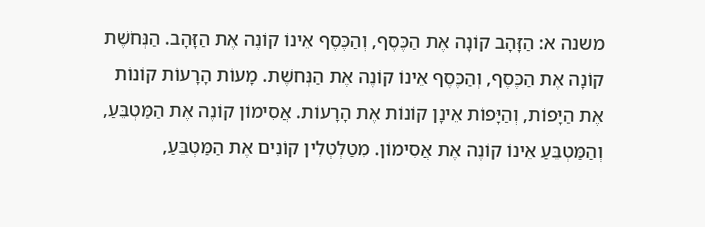משנה א: הַזָּהָב קוֹנָה אֶת הַכֶּסֶף, וְהַכֶּסֶף אֵינוֹ קוֹנֶה אֶת הַזָּהָב. הַנְּחֹשֶׁת קוֹנָה אֶת הַכֶּסֶף, וְהַכֶּסֶף אֵינוֹ קוֹנֶה אֶת הַנְּחשֶׁת. מָעוֹת הָרָעוֹת קוֹנוֹת אֶת הַיָּפוֹת, וְהַיָּפוֹת אֵינָן קוֹנוֹת אֶת הָרָעוֹת. אֲסִימוֹן קוֹנֶה אֶת הַמַּטְבֵּעַ, וְהַמַּטְבֵּעַ אֵינוֹ קוֹנֶה אֶת אֲסִימוֹן. מִטַלְטְלִין קוֹנִים אֶת הַמַּטְבֵּעַ,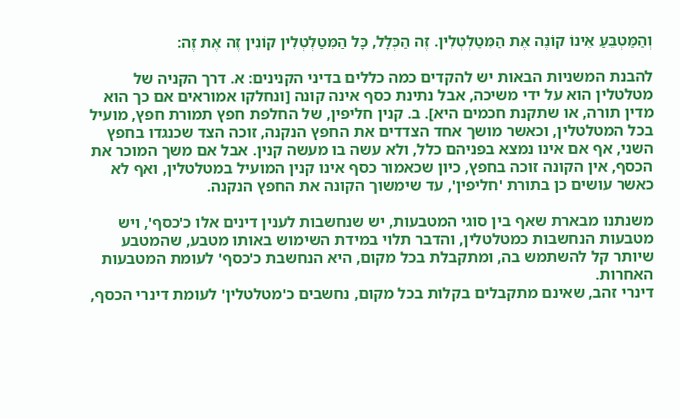וְהַמַּטְבֵּעַ אֵינוֹ קוֹנֶה אֶת הַמִּטַלְטְלִין. זֶה הַכְּלָל, כָּל הַמִּטַלְטְלִין קוֹנִין זֶה אֶת זֶה:

להבנת המשניות הבאות יש להקדים כמה כללים בדיני הקנינים: א. דרך הקניה של מטלטלין הוא על ידי משיכה, אבל נתינת כסף אינה קונה [ונחלקו אמוראים אם כך הוא מדין תורה, או שתקנת חכמים היא]. ב. קנין חליפין, של החלפת חפץ תמורת חפץ, מועיל בכל המטלטלין, וכאשר מושך אחד הצדדים את החפץ הנקנה, זוכה הצד שכנגדו בחפץ השני, אף אם אינו נמצא בפניהם כלל, ולא עשה בו מעשה קנין. אבל אם משך המוכר את הכסף, אין הקונה זוכה בחפץ, כיון שכאמור כסף אינו קנין המועיל במטלטלין, ואף לא כאשר עושים כן בתורת 'חליפין', עד שימשוך הקונה את החפץ הנקנה.

משנתנו מבארת שאף בין סוגי המטבעות, יש שנחשבות לענין דינים אלו כ'כסף', ויש מטבעות הנחשבות כמטלטלין, והדבר תלוי במידת השימוש באותו מטבע, שהמטבע שיותר קל להשתמש בה, ומתקבלת בכל מקום, היא הנחשבת כ'כסף' לעומת המטבעות האחרות.
דינרי זהב, שאינם מתקבלים בקלות בכל מקום, נחשבים כ'מטלטלין' לעומת דינרי הכסף,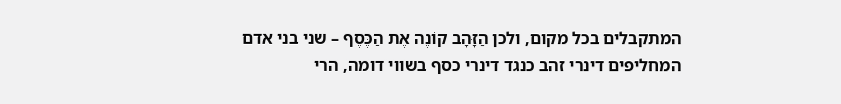המתקבלים בכל מקום, ולכן הַזָּהָב קוֹנֶה אֶת הַכֶּסֶף – שני בני אדם המחליפים דינרי זהב כנגד דינרי כסף בשווי דומה, הרי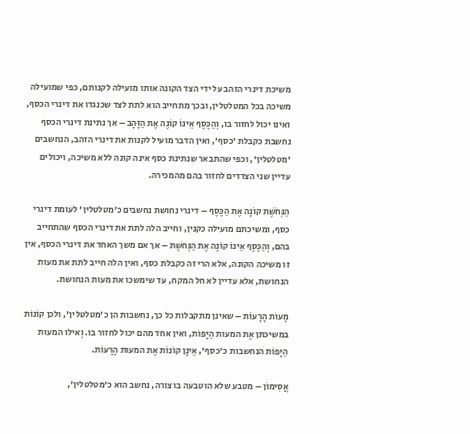משיכת דינרי הזהב על ידי הצד הקונה אותו מועילה לקנותם, כפי שמועילה משיכה בכל המטלטלין, ובכך מתחייב הוא לתת לצד שכנגדו את דינרי הכסף, ואינו יכול לחזור בו, וְהַכֶּסֶף אֵינוֹ קוֹנֶה אֶת הַזָּהָב – אך נתינת דינרי הכסף נחשבת כקבלת 'כסף', ואין הדבר מועיל לקנות את דינרי הזהב, הנחשבים 'מטלטלין', וכפי שהתבאר שנתינת כסף אינה קונה ללא משיכה, ויכולים עדיין שני הצדדים לחזור בהם מהמכירה.

הַנְּחֹשֶׁת קוֹנָה אֶת הַכֶּסֶף – דינרי נחושת נחשבים כ'מטלטלין' לעומת דינרי כסף, ומשיכתם מועילה כקנין, וחייב הלה לתת את דינרי הכסף שהתחייב בהם, וְהַכֶּסֶף אֵינוֹ קוֹנֶה אֶת הַנְּחשֶׁת – אך אם משך האחד את דינרי הכסף, אין זו משיכה הקונה, אלא הרי זה כקבלת כסף, ואין הלה חייב לתת את מעות הנחושת, אלא עדיין לא חל המקח, עד שימשכו את מעות הנחושת.

מָעוֹת הָרָעוֹת – שאינן מתקבלות כל כך, נחשבות הן כ'מטלטלין', ולכן קוֹנוֹת במשיכתן אֶת המעות הַיָּפוֹת, ואין אחד מהם יכול לחזור בו. וְאילו המעות הַיָּפוֹת הנחשבות כ'כסף', אֵינָן קוֹנוֹת אֶת המעות הָרָעוֹת.

אֲסִימוֹן – מטבע שלא הוטבעה בו צורה, נחשב הוא כ'מטלטלין',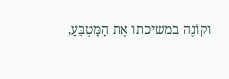וקוֹנֶה במשיכתו אֶת הַמַּטְבֵּעַ,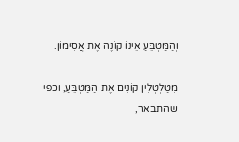וְהַמַּטְבֵּעַ אֵינוֹ קוֹנֶה אֶת אֲסִימוֹן.

מִטַלְטְלִין קוֹנִים אֶת הַמַּטְבֵּעַ, וכפי שהתבאר,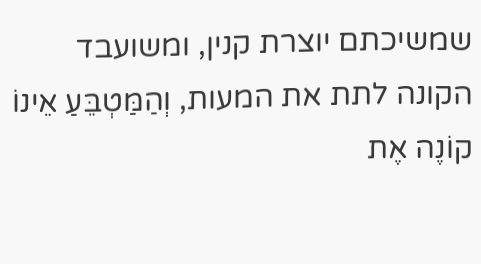שמשיכתם יוצרת קנין, ומשועבד הקונה לתת את המעות, וְהַמַּטְבֵּעַ אֵינוֹ קוֹנֶה אֶת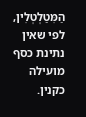הַמִּטַלְטְלִין, לפי שאין נתינת כסף מועילה כקנין.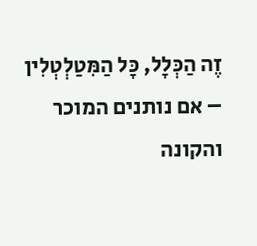זֶה הַכְּלָל, כָּל הַמִּטַלְטְלִין – אם נותנים המוכר והקונה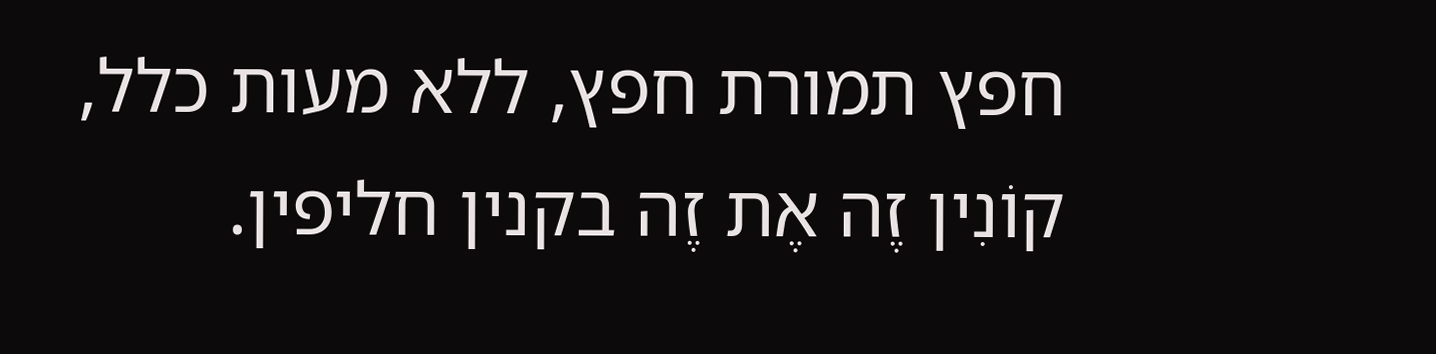חפץ תמורת חפץ, ללא מעות כלל, קוֹנִין זֶה אֶת זֶה בקנין חליפין.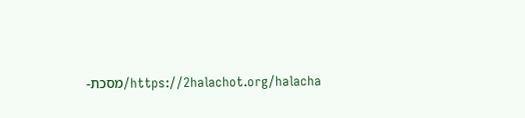https://2halachot.org/halacha/מסכת-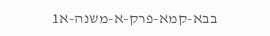בבא-קמא-פרק-א-משנה-א1